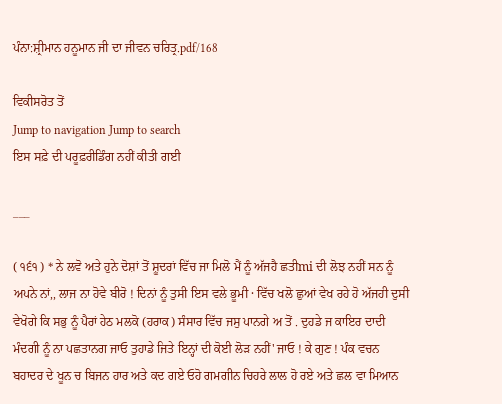ਪੰਨਾ:ਸ਼੍ਰੀਮਾਨ ਹਨੂਮਾਨ ਜੀ ਦਾ ਜੀਵਨ ਚਰਿਤ੍ਰ.pdf/168

ਵਿਕੀਸਰੋਤ ਤੋਂ
Jump to navigation Jump to search
ਇਸ ਸਫ਼ੇ ਦੀ ਪਰੂਫ਼ਰੀਡਿੰਗ ਨਹੀਂ ਕੀਤੀ ਗਈ

___

( ੧੬੧ ) * ਨੇ ਲਵੋ ਅਤੇ ਹੁਨੇ ਦੋਸ਼ਾਂ ਤੋਂ ਸ਼ੂਦਰਾਂ ਵਿੱਚ ਜਾ ਮਿਲੋ ਮੈਂ ਨੂੰ ਅੱਜਹੈ ਛਤੀmi ਦੀ ਲੋਝ ਨਹੀਂ ਸਨ ਨੂੰ ਅਪਨੇ ਨਾਂ,, ਲਾਜ ਨਾ ਹੋਵੇ ਬੀਰੋ ! ਦਿਨਾਂ ਨੂੰ ਤੁਸੀ ਇਸ ਵਲੇ ਭੂਮੀ · ਵਿੱਚ ਖਲੋ ਛੁਆਂ ਵੇਖ ਰਹੇ ਹੋ ਅੱਜਹੀ ਦੁਸੀ ਵੇਖੋਗੇ ਕਿ ਸਭੁ ਨੂੰ ਪੈਰਾਂ ਹੇਠ ਮਲਕੋ (ਹਰਾਕ) ਸੰਸਾਰ ਵਿੱਚ ਜਸੁ ਪਾਨਗੇ ਅ ਤੋਂ . ਦੁਹਡੇ ਜ ਕਾਇਰ ਦਾਦੀ ਮੰਦਗੀ ਨੂੰ ਨਾ ਪਛਤਾਨਗ ਜਾਓ ਤੁਹਾਡੇ ਜਿਤੇ ਇਨ੍ਹਾਂ ਦੀ ਕੋਈ ਲੋੜ ਨਹੀਂ' ਜਾਓ ! ਕੇ ਗੁਣ ! ਪੰਕ ਵਚਨ ਬਹਾਦਰ ਦੇ ਖੂਨ ਚ ਬਿਜਨ ਹਾਰ ਅਤੇ ਕਦ ਗਏ ਓਹੋ ਗਮਗੀਨ ਚਿਹਰੇ ਲਾਲ ਹੋ ਰਏ ਅਤੇ ਛਲ ਵਾ ਮਿਆਨ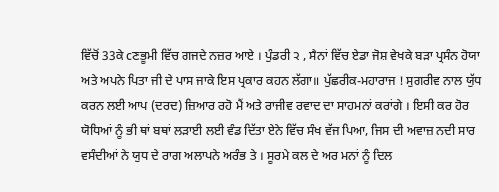ਵਿੱਚੋਂ 33ਕੇ cਣਭੂਮੀ ਵਿੱਚ ਗਜਦੇ ਨਜ਼ਰ ਆਏ । ਪੁੰਡਰੀ ੨ , ਸੈਨਾਂ ਵਿੱਚ ਏਡਾ ਜੋਸ਼ ਵੇਖਕੇ ਬੜਾ ਪ੍ਰਸੰਨ ਹੋਯਾ ਅਤੇ ਅਪਨੇ ਪਿਤਾ ਜੀ ਦੇ ਪਾਸ ਜਾਕੇ ਇਸ ਪ੍ਰਕਾਰ ਕਹਨ ਲੱਗਾ॥ ਪੁੱਛਰੀਕ-ਮਹਾਰਾਜ ! ਸੁਗਰੀਵ ਨਾਲ ਯੁੱਧ ਕਰਨ ਲਈ ਆਪ (ਦਰਦ) ਜ਼ਿਆਰ ਰਹੋ ਮੈਂ ਅਤੇ ਰਾਜੀਵ ਰਵਾਦ ਦਾ ਸਾਹਮਨਾਂ ਕਰਾਂਗੇ । ਇਸੀ ਕਰ ਹੋਰ ਯੋਧਿਆਂ ਨੂੰ ਭੀ ਥਾਂ ਬਥਾਂ ਲੜਾਈ ਲਈ ਵੰਡ ਦਿੱਤਾ ਏਨੇ ਵਿੱਚ ਸੰਖ ਵੱਜ ਪਿਆ, ਜਿਸ ਦੀ ਅਵਾਜ਼ ਨਦੀ ਸਾਰ ਵਸੰਦੀਆਂ ਨੇ ਯੁਧ ਦੇ ਰਾਗ ਅਲਾਪਨੇ ਅਰੰਭ ਤੇ । ਸੂਰਮੇ ਕਲ ਦੇ ਅਰ ਮਨਾਂ ਨੂੰ ਦਿਲ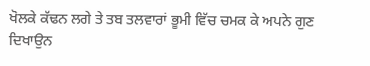ਖੋਲਕੇ ਕੱਢਨ ਲਗੇ ਤੇ ਤਬ ਤਲਵਾਰਾਂ ਭੂਮੀ ਵਿੱਚ ਚਮਕ ਕੇ ਅਪਨੇ ਗੁਣ ਦਿਖਾਉਨ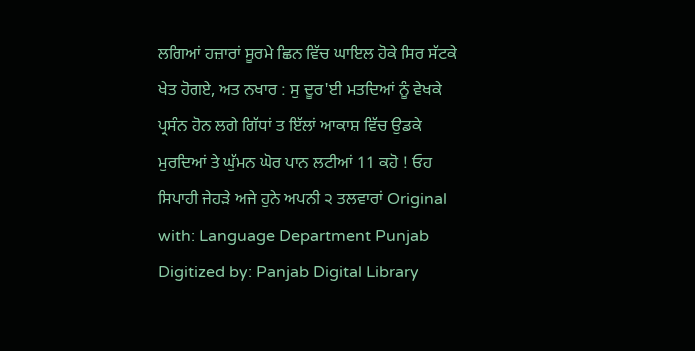ਲਗਿਆਂ ਹਜ਼ਾਰਾਂ ਸੂਰਮੇ ਛਿਨ ਵਿੱਚ ਘਾਇਲ ਹੋਕੇ ਸਿਰ ਸੱਟਕੇ ਖੇਤ ਹੋਗਏ, ਅਤ ਨਖਾਰ : ਸੁ ਦੂਰ'ਈ ਮਤਦਿਆਂ ਨੂੰ ਵੇਖਕੇ ਪ੍ਰਸੰਨ ਹੋਨ ਲਗੇ ਗਿੱਧਾਂ ਤ ਇੱਲਾਂ ਆਕਾਸ਼ ਵਿੱਚ ਉਡਕੇ ਮੁਰਦਿਆਂ ਤੇ ਘੁੱਮਨ ਘੋਰ ਪਾਨ ਲਟੀਆਂ 11 ਕਹੋ ! ਓਹ ਸਿਪਾਹੀ ਜੇਹੜੇ ਅਜੇ ਹੁਨੇ ਅਪਨੀ ੨ ਤਲਵਾਰਾਂ Original with: Language Department Punjab Digitized by: Panjab Digital Library